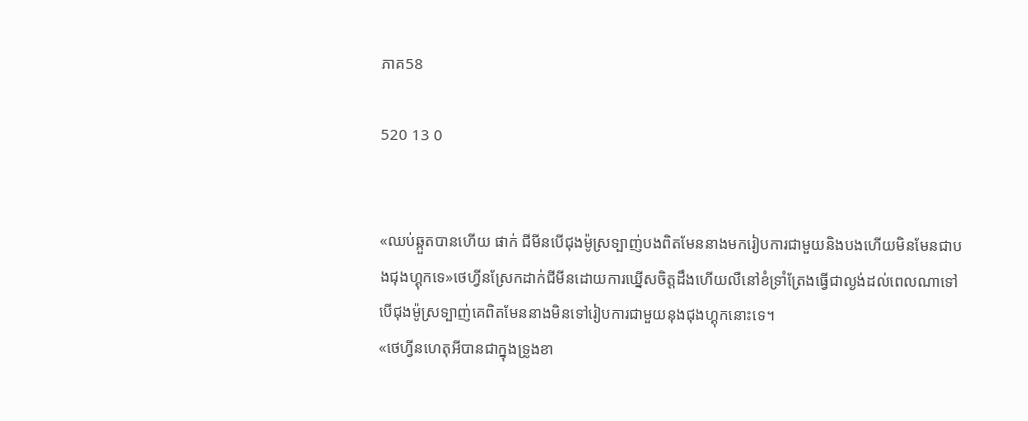ភាគ58

520 13 0


«ឈប់ឆ្កួតបានហើយ ផាក់ ជីមីនបើជុងម៉ូស្រទ្បាញ់បងពិតមែននាងមករៀបការជាមួយនិងបងហើយមិនមែនជាបងជុងហ្គុកទេ»ថេហ្វីនស្រែកដាក់ជីមីនដោយការឃ្នើសចិត្តដឹងហើយលឺនៅខំទ្រាំត្រែងធ្វើជាល្ងង់ដល់ពេលណាទៅបើជុងម៉ូស្រទ្បាញ់គេពិតមែននាងមិនទៅរៀបការជាមួយនុងជុងហ្គុកនោះទេ។
«ថេហ្វីនហេតុអីបានជាក្នុងទ្រូងខា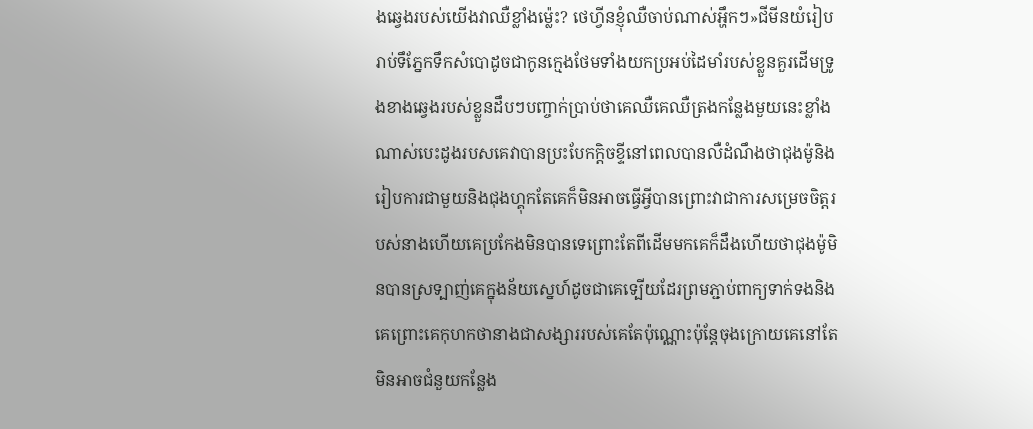ងឆ្វេងរបស់យើងវាឈឺខ្លាំងម្ល៉េះ? ថេហ្វីនខ្ញុំឈឺចាប់ណាស់អ្ហឹកៗ»ជីមីនយំរៀបរាប់ទឹភ្នែកទឹកសំបោដូចជាកូនក្មេងថែមទាំងយកប្រអប់ដៃមាំរបស់ខ្លួនគួរដើមទ្រូងខាងឆ្វេងរបស់ខ្លួនដឹបៗបញ្ចាក់ប្រាប់ថាគេឈឺគេឈឺត្រងកន្លែងមួយនេះខ្លាំងណាស់បេះដូងរបសគេវាបានប្រះបែកក្តិចខ្ទីនៅពេលបានលឺដំណឹងថាជុងម៉ូនិងរៀបការជាមួយនិងជុងហ្គុកតែគេក៏មិនអាចធ្វើអី្វបានព្រោះវាជាការសម្រេចចិត្តរបស់នាងហើយគេប្រកែងមិនបានទេព្រោះតែពីដើមមកគេក៏ដឹងហើយថាជុងម៉ូមិនបានស្រទ្បាញ់គេក្នុងន័យស្នេហ៍ដូចជាគេទ្បើយដែរព្រមភ្ជាប់ពាក្យទាក់ទងនិងគេព្រោះគេកុហកថានាងជាសង្សាររបស់គេតែប៉ុណ្ណោះប៉ុន្តែចុងក្រោយគេនៅតែមិនអាចជំនួយកន្លែង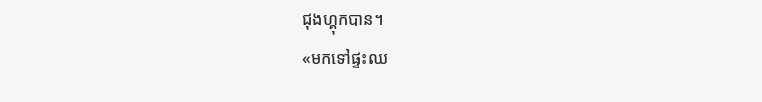ជុងហ្គុកបាន។
«មកទៅផ្ទះឈ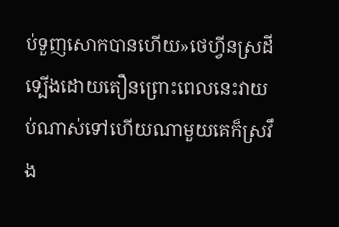ប់ទួញសោកបានហើយ»ថេហ្វីនស្រដីទ្បើងដោយតឿនព្រោះពេលនេះវាយប់ណាស់ទៅហើយណាមួយគេក៏ស្រវឹង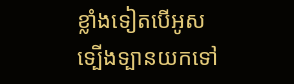ខ្លាំងទៀតបើអូសទ្បើងទ្បានយកទៅ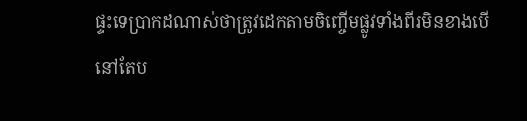ផ្ទះទេប្រាកដណាស់ថាត្រូវដេកតាមចិញ្ចើមផ្លូវទាំងពីរមិនខាងបើនៅតែប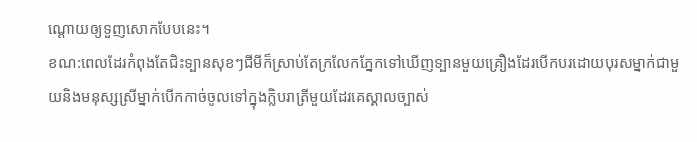ណ្តោយឲ្យទួញសោកបែបនេះ។
ខណ:ពេលដែរកំពុងតែជិះទ្បានសុខៗជីមីក៏ស្រាប់តែក្រលែកភ្នែកទៅឃើញទ្បានមួយគ្រឿងដែរបើកបរដោយបុរសម្នាក់ជាមួយនិងមនុស្សស្រីម្នាក់បើកកាច់ចូលទៅក្នុងក្លិបរាត្រីមួយដែរគេស្គាលច្បាស់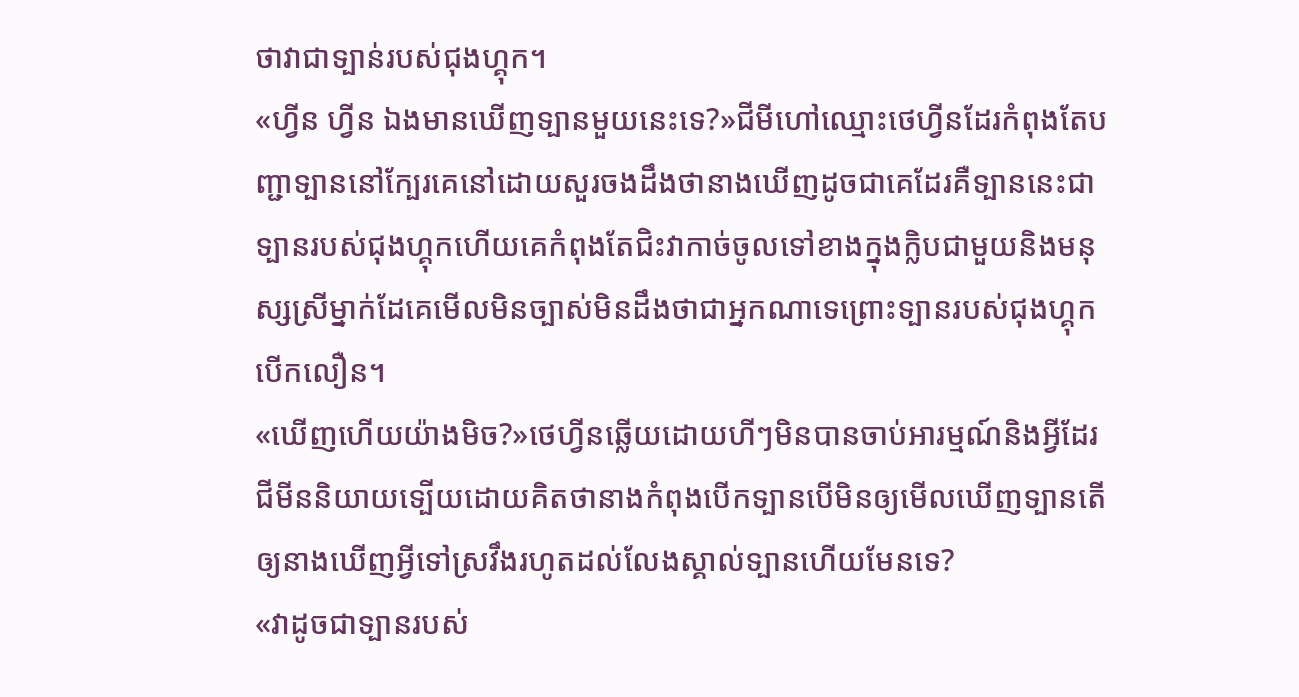ថាវាជាទ្បាន់របស់ជុងហ្គុក។
«ហ្វីន ហ្វីន ឯងមានឃើញទ្បានមួយនេះទេ?»ជីមីហៅឈ្មោះថេហ្វីនដែរកំពុងតែបញ្ជាទ្បាននៅក្បែរគេនៅដោយសួរចងដឹងថានាងឃើញដូចជាគេដែរគឺទ្បាននេះជាទ្បានរបស់ជុងហ្គុកហើយគេកំពុងតែជិះវាកាច់ចូលទៅខាងក្នុងក្លិបជាមួយនិងមនុស្សស្រីម្នាក់ដែគេមើលមិនច្បាស់មិនដឹងថាជាអ្នកណាទេព្រោះទ្បានរបស់ជុងហ្គុកបើកលឿន។
«ឃើញហើយយ៉ាងមិច?»ថេហ្វីនឆ្លើយដោយហីៗមិនបានចាប់អារម្មណ៍និងអ្វីដែរជីមីននិយាយទ្បើយដោយគិតថានាងកំពុងបើកទ្បានបើមិនឲ្យមើលឃើញទ្បានតើឲ្យនាងឃើញអ្វីទៅស្រវឹងរហូតដល់លែងស្គាល់ទ្បានហើយមែនទេ?
«វាដូចជាទ្បានរបស់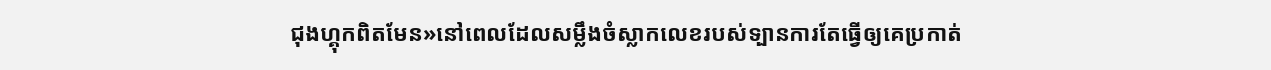ជុងហ្គុកពិតមែន»នៅពេលដែលសម្លឹងចំស្លាកលេខរបស់ទ្បានការតែធ្វើឲ្យគេប្រកាត់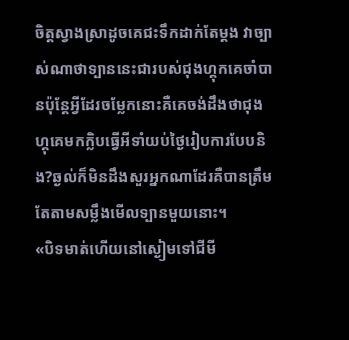ចិត្តស្វាងស្រាដូចគេជះទឹកដាក់តែម្ដង វាច្បាស់ណាថាទ្បាននេះជារបស់ជុងហ្គុកគេចាំបានប៉ុន្តែអ្វីដែរចម្លែកនោះគឺគេចង់ដឹងថាជុងហ្គុគេមកក្លិបធ្វើអីទាំយប់ថ្ងៃរៀបការបែបនិង?ឆ្ងល់ក៏មិនដឹងសួរអ្នកណាដែរគឺបានត្រឹមតែតាមសម្លឹងមើលទ្បានមួយនោះ។
«បិទមាត់ហើយនៅស្ងៀមទៅជីមី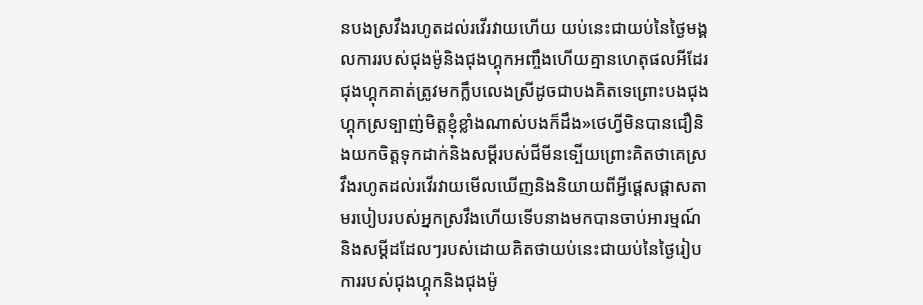នបងស្រវឹងរហូតដល់រវើរវាយហើយ យប់នេះជាយប់នៃថ្ងៃមង្គលការរបស់ជុងម៉ូនិងជុងហ្គុកអញ្ចឹងហើយគ្មានហេតុផលអីដែរជុងហ្គុកគាត់ត្រូវមកក្លឹបលេងស្រីដូចជាបងគិតទេព្រោះបងជុងហ្គុកស្រទ្បាញ់មិត្តខ្ញុំខ្លាំងណាស់បងក៏ដឹង»ថេហ្វីមិនបានជឿនិងយកចិត្តទុកដាក់និងសម្តីរបស់ជីមីនទ្បើយព្រោះគិតថាគេស្រវឹងរហូតដល់រវើរវាយមើលឃើញនិងនិយាយពីអ្វីផ្តេសផ្តាសតាមរបៀបរបស់អ្នកស្រវឹងហើយទើបនាងមកបានចាប់អារម្មណ៍និងសម្តីដដែលៗរបស់ដោយគិតថាយប់នេះជាយប់នៃថ្ងៃរៀបការរបស់ជុងហ្គុកនិងជុងម៉ូ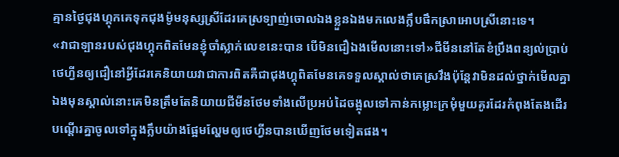គ្មានថ្ងៃជុងហ្គុកគេទុកជុងម៉ូមនុស្សស្រីដែរគេស្រទ្បាញ់ចោលឯងខ្លួនឯងមកលេងក្លឹបផឹកស្រាអោបស្រីនោះទេ។
«វាជាទ្បានរបស់ជុងហ្គុកពិតមែនខ្ញុំចាំស្លាក់លេខនេះបាន បើមិនជឿឯងមើលនោះទៅ»ជីមីននៅតែខំប្រឹងពន្យល់ប្រាប់ថេហ្វីនឲ្យជឿនៅអ្វីដែរគេនិយាយវាជាការពិតគឺជាជុងហ្គុពិតមែនគេទទួលស្គាល់ថាគេស្រវឹងប៉ុន្តែវាមិនដល់ថ្នាក់មើលគ្នាឯងមុនស្គាល់នោះគេមិនត្រឹមតែនិយាយជីមីនថែមទាំងលើប្រអប់ដៃចង្អុលទៅកាន់កម្លោះក្រមុំមួយគូរដែរកំពុងតែងដើរបណ្តើរគ្នាចូលទៅក្នុងក្លឹបយ៉ាងផ្អែមល្ហែមឲ្យថេហ្វីនបានឃើញថែមទៀតផង។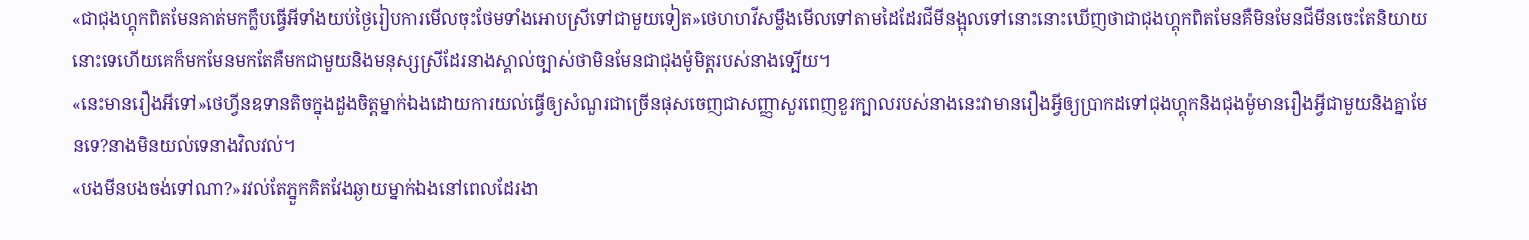«ជាជុងហ្គុកពិតមែនគាត់មកក្លឹបធ្វើអីទាំងយប់ថ្ងៃរៀបការមើលចុះថែមទាំងអោបស្រីទៅជាមួយទៀត»ថេហហវីសម្លឹងមើលទៅតាមដៃដែរជីមីនង្អុលទៅនោះនោះឃើញថាជាជុងហ្គុកពិតមែនគឺមិនមែនជីមីនចេះតែនិយាយនោះទេហើយគេក៏មកមែនមកតែគឺមកជាមួយនិងមនុស្សស្រីដែរនាងស្គាល់ច្បាស់ថាមិនមែនជាជុងម៉ូមិត្តរបស់នាងទ្បើយ។
«នេះមានរឿងអីទៅ»ថេហ្វីនឧទានតិចក្នុងដួងចិត្តម្នាក់ឯងដោយការយល់ធ្វើឲ្យសំណួរជាច្រើនផុសចេញជាសញ្ញាសួរពេញខួរក្បាលរបស់នាងនេះវាមានរឿងអ្វីឲ្យប្រាកដទៅជុងហ្គុកនិងជុងម៉ូមានរឿងអ្វីជាមួយនិងគ្នាមែនទេ?នាងមិនយល់ទេនាងវិលវល់។
«បងមីនបងចង់ទៅណា?»រវល់តែភ្នួកគិតវែងឆ្ងាយម្នាក់ឯងនៅពេលដែរងា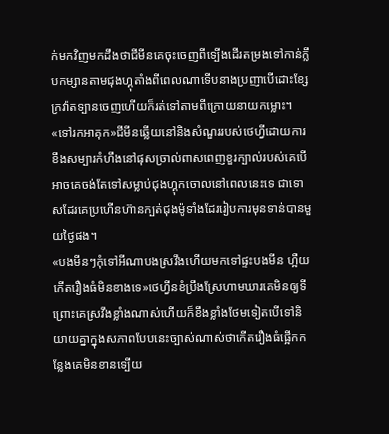ក់មកវិញមកដឹងថាជីមីនគេចុះចេញពីទ្បើងដើរតម្រងទៅកាន់ក្លឹបកម្សានតាមជុងហ្គុតាំងពីពេលណាទើបនាងប្រញាបើដោះខ្សែក្រវ៉ាតទ្បានចេញហើយក៏រត់ទៅតាមពីក្រោយនាយកម្លោះ។
«ទៅរកអាគុក»ជីមីនឆ្លើយនៅនិងសំណួររបស់ថេហ្វីដោយការខឹងសម្បារកំហឹងនៅផុសច្រាល់ពាសពេញខួរក្បាល់របស់គេបើអាចគេចង់តែទៅសម្លាប់ជុងហ្គុកចោលនៅពេលនេះទេ ជាទោសដែរគេប្រហើនហ៊ានក្បត់ជុងម៉ូទាំងដែររៀបការមុនទាន់បានមួយថ្ងៃផង។
«បងមីនៗកុំទៅអីណាបងស្រវឹងហើយមកទៅផ្ទះបងមីន ហ្អឺយកើតរឿងធំមិនខាងទេ»ថេហ្វីនខំប្រឹងស្រែហាមឃារគេមិនឲ្យទីព្រោះគេស្រវឹងខ្លាំងណាស់ហើយក៏ខឹងខ្លាំងថែមទៀតបើទៅនិយាយគ្នាក្នុងសភាពបែបនេះច្បាស់ណាស់ថាកើតរឿងធំផ្អើកកន្លែងគេមិនខានទ្បើយ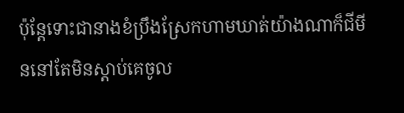ប៉ុន្តែទោះជានាងខំប្រឹងស្រែកហាមឃាត់យ៉ាងណាក៏ជីមីននៅតែមិនស្តាប់គេចូល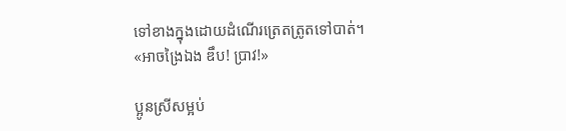ទៅខាងក្នុងដោយដំណើរត្រេតត្រូតទៅបាត់។
«អាចង្រៃឯង ឌឹប! ប្រាវ!»

ប្អូនស្រីសម្អប់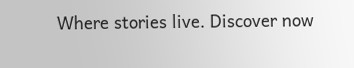Where stories live. Discover now